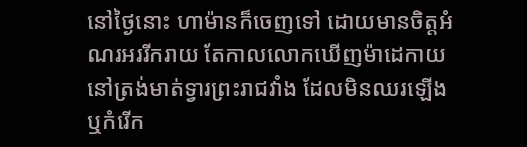នៅថ្ងៃនោះ ហាម៉ានក៏ចេញទៅ ដោយមានចិត្តអំណរអររីក‌រាយ តែកាលលោកឃើញម៉ា‌ដេកាយនៅត្រង់មាត់ទ្វារព្រះ‌រាជ‌វាំង ដែលមិនឈរឡើង ឬកំរើក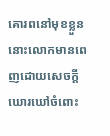គោរពនៅមុខខ្លួន នោះលោកមានពេញដោយសេចក្ដីឃោរ‌ឃៅចំពោះ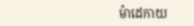ម៉ា‌ដេកាយ